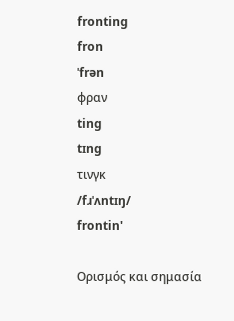fronting
fron
ˈfrən
φραν
ting
tɪng
τινγκ
/fɹˈʌntɪŋ/
frontin'

Ορισμός και σημασία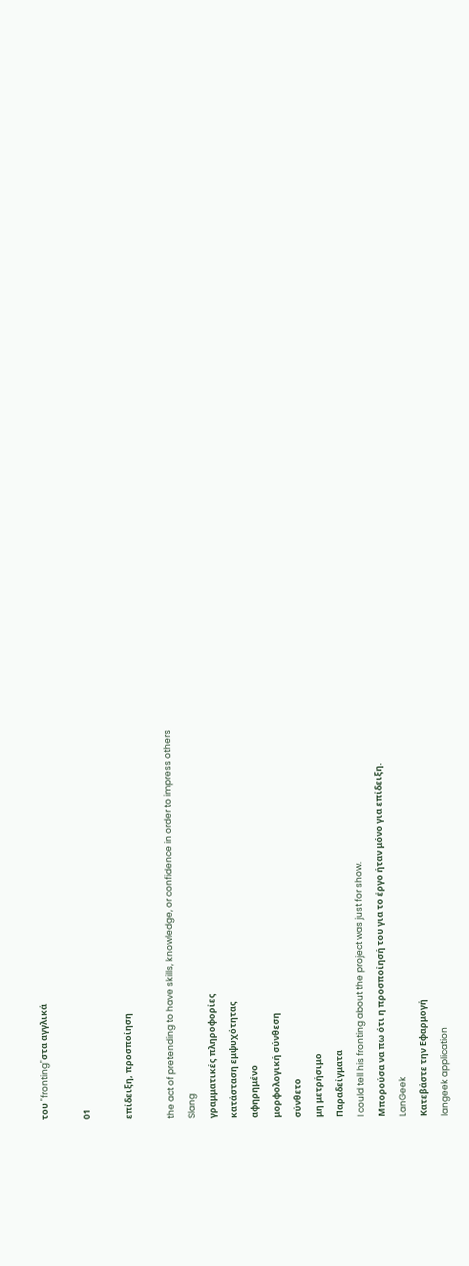του "fronting"στα αγγλικά

01

επίδειξη, προσποίηση

the act of pretending to have skills, knowledge, or confidence in order to impress others
Slang
γραμματικές πληροφορίες
κατάσταση εμψυχότητας
αφηρημένο
μορφολογική σύνθεση
σύνθετο
μη μετρήσιμο
Παραδείγματα
I could tell his fronting about the project was just for show.
Μπορούσα να πω ότι η προσποίησή του για το έργο ήταν μόνο για επίδειξη.
LanGeek
Κατεβάστε την Εφαρμογή
langeek application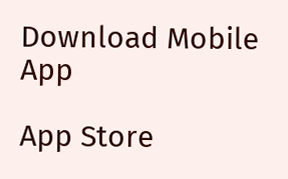Download Mobile App

App Store